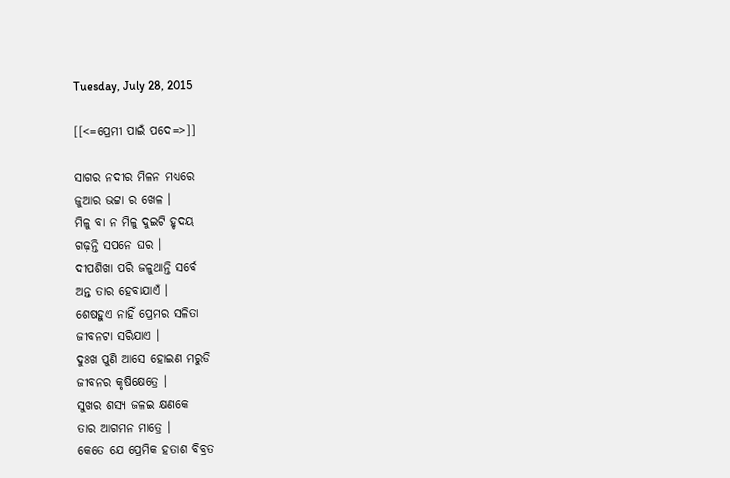Tuesday, July 28, 2015

[[<=ପ୍ରେମୀ ପାଇଁ ପଦେ=>]]

ସାଗର ନଦୀର ମିଳନ ମଧ୍ୟରେ
ଜୁଆର ଭଟ୍ଟା ର ଖେଳ ।
ମିଳୁ ବା ନ ମିଳୁ ଦୁଇଟି ହୃଦୟ
ଗଢ଼ନ୍ତି ସପନେ ଘର ।
ଦୀପଶିଖା ପରି ଜଳୁଥାନ୍ତି ସର୍ବେ
ଅନ୍ତ ତାର ହେବାଯାଏଁ ।
ଶେଷହୁଏ ନାହିଁ ପ୍ରେମର ସଳିତା
ଜୀବନଟା ସରିଯାଏ ।
ଦୁଃଖ ପୁଣି ଆସେ ହୋଇଣ ମରୁଡି
ଜୀବନର କୃଷିକ୍ଷେତ୍ରେ ।
ସୁଖର ଶସ୍ୟ ଜଳଇ କ୍ଷଣକେ
ତାର ଆଗମନ ମାତ୍ରେ ।
କେତେ ଯେ ପ୍ରେମିକ ହତାଶ ବିବ୍ରତ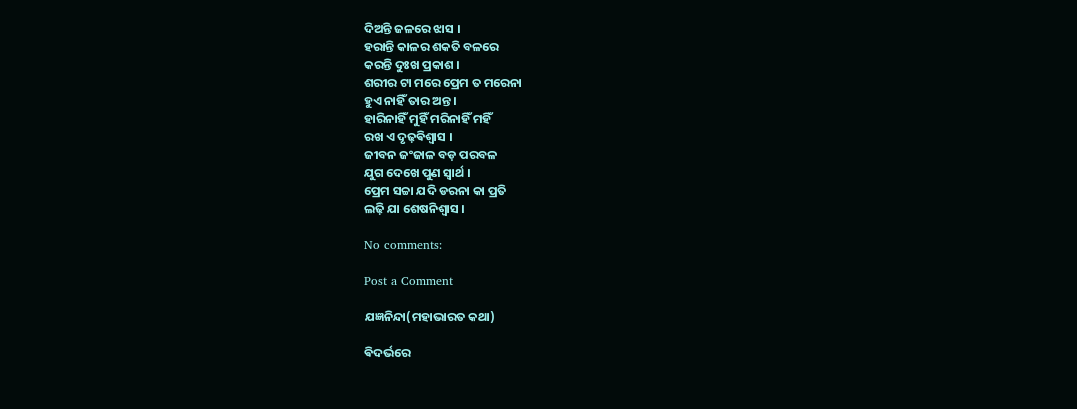ଦିଅନ୍ତି ଜଳରେ ଝାସ ।
ହରାନ୍ତି କାଳର ଶକତି ବଳରେ
କରନ୍ତି ଦୁଃଖ ପ୍ରକାଶ ।
ଶରୀର ଟା ମରେ ପ୍ରେମ ତ ମରେନା
ହୁଏ ନାହିଁ ତାର ଅନ୍ତ ।
ହାରିନାହିଁ ମୁହିଁ ମରିନାହିଁ ମହିଁ
ରଖ ଏ ଦୃଢ଼ଵିଶ୍ଵାସ ।
ଜୀବନ ଜଂଜାଳ ବଡ଼ ପରବଳ
ଯୁଗ ଦେଖେ ପୁଣ ସ୍ଵାର୍ଥ ।
ପ୍ରେମ ସଚ୍ଚା ଯଦି ଡରନା କା ପ୍ରତି
ଲଢ଼ି ଯା ଶେଷନିଶ୍ଵାସ ।

No comments:

Post a Comment

ଯଜ୍ଞନିନ୍ଦା(ମହାଭାରତ କଥା)

ଵିଦର୍ଭରେ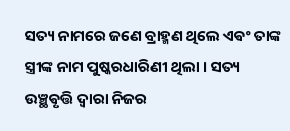ସତ୍ୟ ନାମରେ ଜଣେ ବ୍ରାହ୍ମଣ ଥିଲେ ଏଵଂ ତାଙ୍କ ସ୍ତ୍ରୀଙ୍କ ନାମ ପୁଷ୍କରଧାରିଣୀ ଥିଲା । ସତ୍ୟ ଉଞ୍ଛଵୃତ୍ତି ଦ୍ଵାରା ନିଜର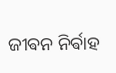ଜୀଵନ ନିର୍ଵାହ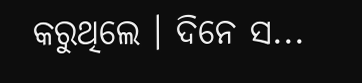କରୁଥିଲେ ‌। ଦିନେ ସ...